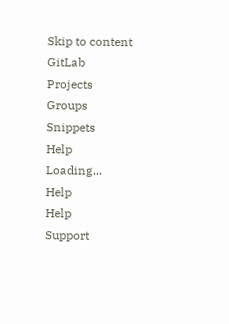Skip to content
GitLab
Projects
Groups
Snippets
Help
Loading...
Help
Help
Support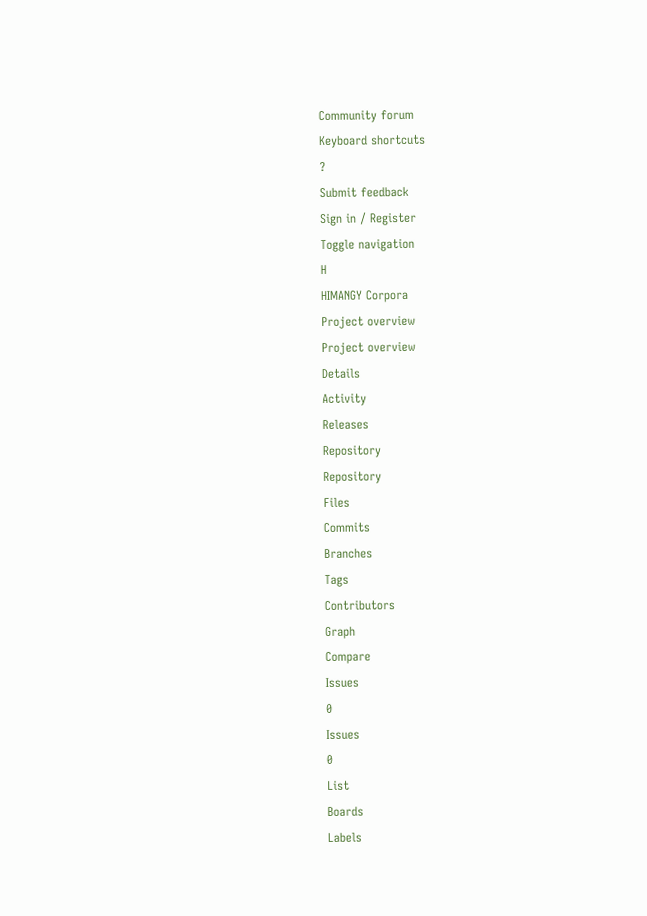Community forum
Keyboard shortcuts
?
Submit feedback
Sign in / Register
Toggle navigation
H
HIMANGY Corpora
Project overview
Project overview
Details
Activity
Releases
Repository
Repository
Files
Commits
Branches
Tags
Contributors
Graph
Compare
Issues
0
Issues
0
List
Boards
Labels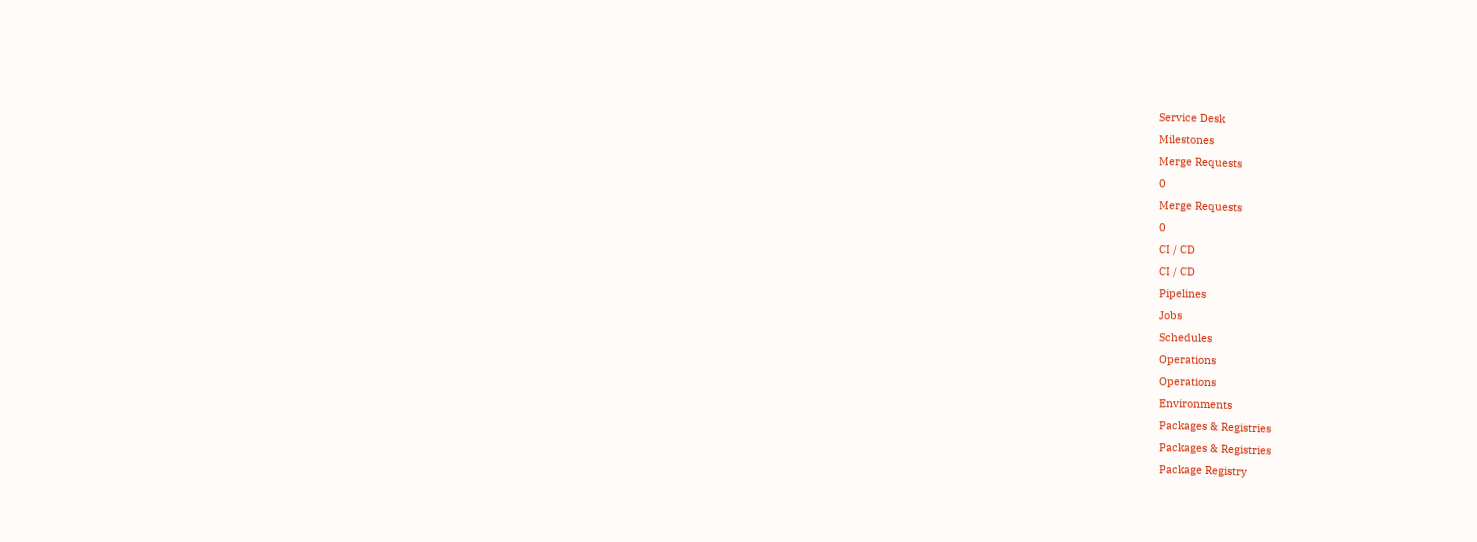Service Desk
Milestones
Merge Requests
0
Merge Requests
0
CI / CD
CI / CD
Pipelines
Jobs
Schedules
Operations
Operations
Environments
Packages & Registries
Packages & Registries
Package Registry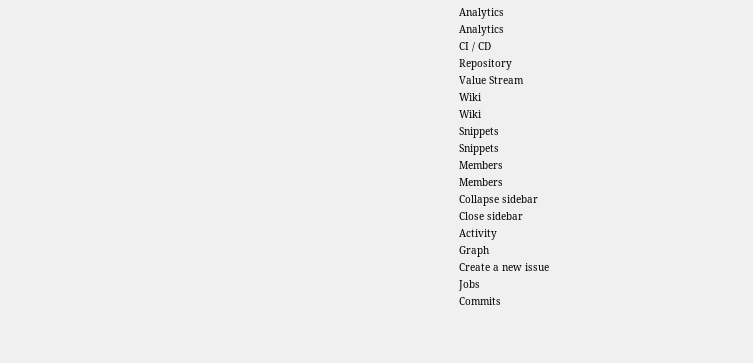Analytics
Analytics
CI / CD
Repository
Value Stream
Wiki
Wiki
Snippets
Snippets
Members
Members
Collapse sidebar
Close sidebar
Activity
Graph
Create a new issue
Jobs
Commits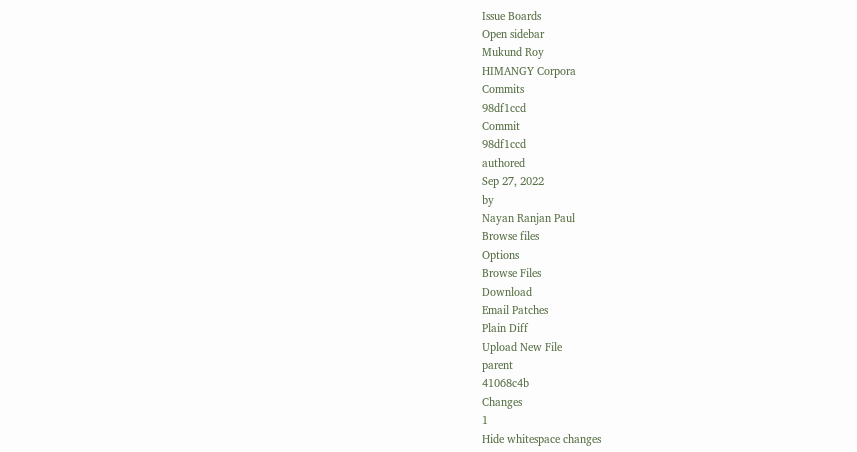Issue Boards
Open sidebar
Mukund Roy
HIMANGY Corpora
Commits
98df1ccd
Commit
98df1ccd
authored
Sep 27, 2022
by
Nayan Ranjan Paul
Browse files
Options
Browse Files
Download
Email Patches
Plain Diff
Upload New File
parent
41068c4b
Changes
1
Hide whitespace changes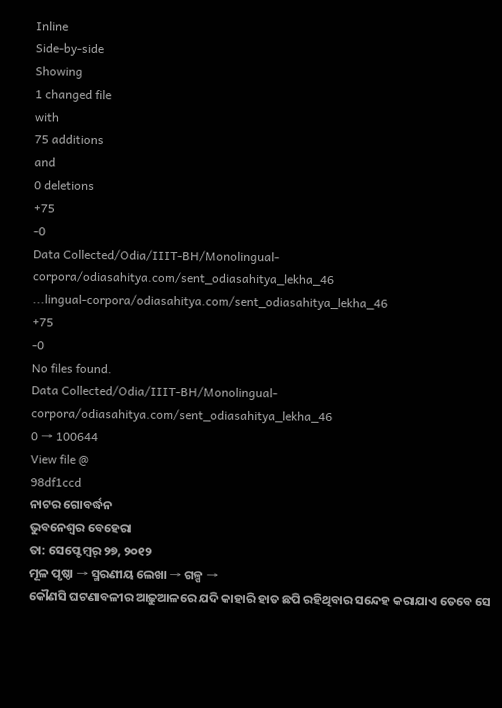Inline
Side-by-side
Showing
1 changed file
with
75 additions
and
0 deletions
+75
-0
Data Collected/Odia/IIIT-BH/Monolingual-corpora/odiasahitya.com/sent_odiasahitya_lekha_46
...lingual-corpora/odiasahitya.com/sent_odiasahitya_lekha_46
+75
-0
No files found.
Data Collected/Odia/IIIT-BH/Monolingual-corpora/odiasahitya.com/sent_odiasahitya_lekha_46
0 → 100644
View file @
98df1ccd
ନାଟର ଗୋବର୍ଦ୍ଧନ
ଭୁବନେଶ୍ବର ବେହେରା
ତା: ସେପ୍ଟେମ୍ବର୍ ୨୭, ୨୦୧୨
ମୂଳ ପୃଷ୍ଠା → ସ୍ମରଣୀୟ ଲେଖା → ଗଳ୍ପ →
କୌଣସି ଘଟଣାବଳୀର ଆଢ଼ୁଆଳରେ ଯଦି କାହାରି ହାତ ଛପି ରହିଥିବାର ସନ୍ଦେହ କରାଯାଏ ତେବେ ସେ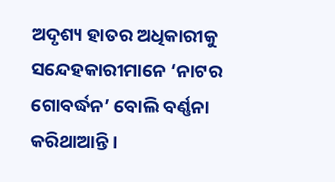ଅଦୃଶ୍ୟ ହାତର ଅଧିକାରୀକୁ ସନ୍ଦେହକାରୀମାନେ ‘ନାଟର ଗୋବର୍ଦ୍ଧନ’ ବୋଲି ବର୍ଣ୍ଣନା କରିଥାଆନ୍ତି ।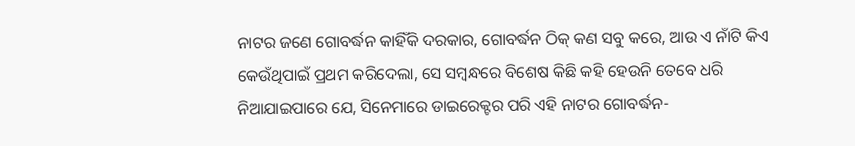ନାଟର ଜଣେ ଗୋବର୍ଦ୍ଧନ କାହିଁକି ଦରକାର, ଗୋବର୍ଦ୍ଧନ ଠିକ୍ କଣ ସବୁ କରେ, ଆଉ ଏ ନାଁଟି କିଏ କେଉଁଥିପାଇଁ ପ୍ରଥମ କରିଦେଲା, ସେ ସମ୍ବନ୍ଧରେ ବିଶେଷ କିଛି କହି ହେଉନି ତେବେ ଧରି ନିଆଯାଇପାରେ ଯେ, ସିନେମାରେ ଡାଇରେକ୍ଟର ପରି ଏହି ନାଟର ଗୋବର୍ଦ୍ଧନ-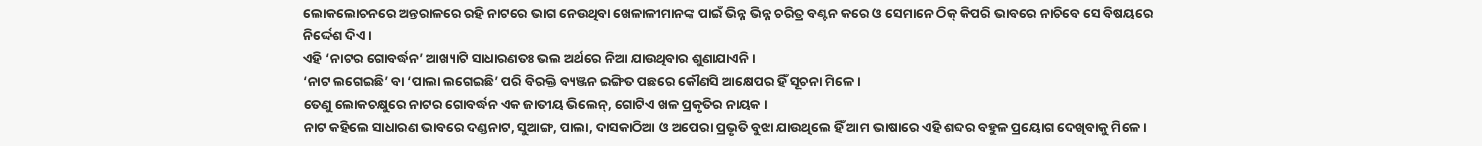ଲୋକଲୋଚନରେ ଅନ୍ତରାଳରେ ରହି ନାଟରେ ଭାଗ ନେଉଥିବା ଖେଳାଳୀମାନଙ୍କ ପାଇଁ ଭିନ୍ନ ଭିନ୍ନ ଚରିତ୍ର ବଣ୍ଟନ କରେ ଓ ସେମାନେ ଠିକ୍ କିପରି ଭାବରେ ନାଚିବେ ସେ ବିଷୟରେ ନିର୍ଦ୍ଦେଶ ଦିଏ ।
ଏହି ‘ନାଟର ଗୋବର୍ଦ୍ଧନ’ ଆଖ୍ୟାଟି ସାଧାରଣତଃ ଭଲ ଅର୍ଥରେ ନିଆ ଯାଉଥିବାର ଶୁଣାଯାଏନି ।
‘ନାଟ ଲଗେଇଛି’ ବା ‘ପାଲା ଲଗେଇଛି’ ପରି ବିରକ୍ତି ବ୍ୟଞ୍ଜନ ଇଙ୍ଗିତ ପଛରେ କୌଣସି ଆକ୍ଷେପର ହିଁ ସୂଚନା ମିଳେ ।
ତେଣୁ ଲୋକଚକ୍ଷୁରେ ନାଟର ଗୋବର୍ଦ୍ଧନ ଏକ ଜାତୀୟ ଭିଲେନ୍, ଗୋଟିଏ ଖଳ ପ୍ରକୃତିର ନାୟକ ।
ନାଟ କହିଲେ ସାଧାରଣ ଭାବରେ ଦଣ୍ଡନାଟ, ସୁଆଙ୍ଗ, ପାଲା, ଦାସକାଠିଆ ଓ ଅପେରା ପ୍ରଭୃତି ବୁଝା ଯାଉଥିଲେ ହିଁ ଆମ ଭାଷାରେ ଏହି ଶବ୍ଦର ବହୁଳ ପ୍ରୟୋଗ ଦେଖିବାକୁ ମିଳେ ।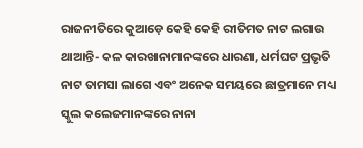ରାଜନୀତିରେ କୁଆଡ଼େ କେହି କେହି ରୀତିମତ ନାଟ ଲଗାଉ ଥାଆନ୍ତି- କଳ କାରଖାନାମାନଙ୍କରେ ଧାରଣା, ଧର୍ମଘଟ ପ୍ରଭୃତି ନାଟ ତାମସା ଲାଗେ ଏବଂ ଅନେକ ସମୟରେ ଛାତ୍ରମାନେ ମଧ୍ୟ ସ୍କୁଲ କଲେଜମାନଙ୍କରେ ନାନା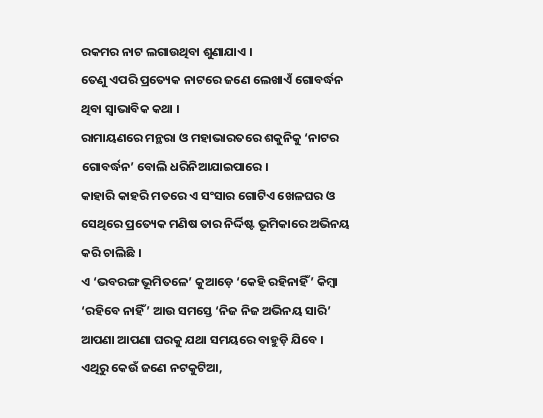ରକମର ନାଟ ଲଗାଉଥିବା ଶୁଣାଯାଏ ।
ତେଣୁ ଏପରି ପ୍ରତ୍ୟେକ ନାଟରେ ଜଣେ ଲେଖାଏଁ ଗୋବର୍ଦ୍ଧନ ଥିବା ସ୍ବାଭାବିକ କଥା ।
ରାମାୟଣରେ ମନ୍ଥରା ଓ ମହାଭାରତରେ ଶକୁନିକୁ ‘ନାଟର ଗୋବର୍ଦ୍ଧନ’ ବୋଲି ଧରିନିଆଯାଇପାରେ ।
କାହାରି କାହରି ମତରେ ଏ ସଂସାର ଗୋଟିଏ ଖେଳଘର ଓ ସେଥିରେ ପ୍ରତ୍ୟେକ ମଣିଷ ତାର ନିର୍ଦ୍ଦିଷ୍ଟ ଭୂମିକାରେ ଅଭିନୟ କରି ଚାଲିଛି ।
ଏ ‘ଭବରଙ୍ଗ ଭୂମିତଳେ’ କୁଆଡ଼େ ‘କେହି ରହିନାହିଁ’ କିମ୍ବା ‘ରହିବେ ନାହିଁ’ ଆଉ ସମସ୍ତେ ‘ନିଜ ନିଜ ଅଭିନୟ ସାରି’ ଆପଣା ଆପଣା ଘରକୁ ଯଥା ସମୟରେ ବାହୁଡ଼ି ଯିବେ ।
ଏଥିରୁ କେଉଁ ଜଣେ ନଟକୁଟିଆ,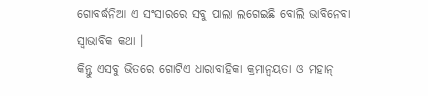ଗୋବର୍ଦ୍ଧନିଆ ଏ ସଂସାରରେ ସବୁ ପାଲା ଲଗେଇଛି ବୋଲି ଭାବିନେବା ସ୍ବାଭାବିକ କଥା ।
କିନ୍ତୁ ଏସବୁ ଭିତରେ ଗୋଟିଏ ଧାରାବାହିକା କ୍ରମାନ୍ବୟତା ଓ ମହାନ୍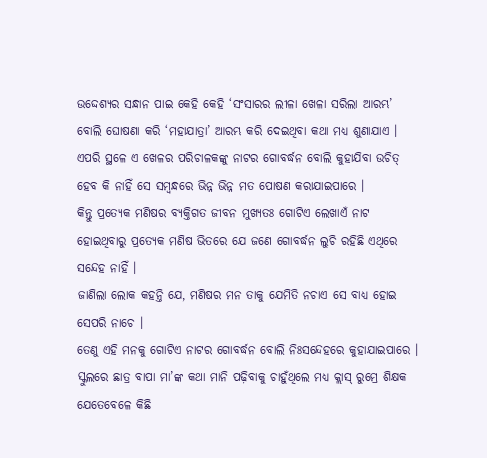ଉଦ୍ଦେଶ୍ୟର ସନ୍ଧାନ ପାଇ କେହି କେହି ‘ସଂସାରର ଲୀଳା ଖେଳା ସରିଲା ଆରମ୍ଭ’ ବୋଲି ଘୋଷଣା କରି ‘ମହାଯାତ୍ରା’ ଆରମ୍ଭ କରି ଦେଇଥିବା କଥା ମଧ୍ୟ ଶୁଣାଯାଏ ।
ଏପରି ସ୍ଥଳେ ଏ ଖେଳର ପରିଚାଳକଙ୍କୁ ନାଟର ଗୋବର୍ଦ୍ଧନ ବୋଲି କୁହାଯିବା ଉଚିତ୍ ହେବ କି ନାହିଁ ସେ ସମ୍ବନ୍ଧରେ ଭିନ୍ନ ଭିନ୍ନ ମତ ପୋଷଣ କରାଯାଇପାରେ ।
କିନ୍ତୁ ପ୍ରତ୍ୟେକ ମଣିଷର ବ୍ୟକ୍ତିଗତ ଜୀବନ ମୁଖ୍ୟତଃ ଗୋଟିଏ ଲେଖାଏଁ ନାଟ ହୋଇଥିବାରୁ ପ୍ରତ୍ୟେକ ମଣିଷ ଭିତରେ ଯେ ଜଣେ ଗୋବର୍ଦ୍ଧନ ଲୁଚି ରହିଛି ଏଥିରେ ସନ୍ଦେହ ନାହିଁ ।
ଜାଣିଲା ଲୋକ କହନ୍ତି ଯେ, ମଣିଷର ମନ ତାକୁ ଯେମିତି ନଚାଏ ସେ ବାଧ୍ୟ ହୋଇ ସେପରି ନାଚେ ।
ତେଣୁ ଏହି ମନକୁ ଗୋଟିଏ ନାଟର ଗୋବର୍ଦ୍ଧନ ବୋଲି ନିଃସନ୍ଦେହରେ କୁହାଯାଇପାରେ ।
ସ୍କୁଲରେ ଛାତ୍ର ବାପା ମା’ଙ୍କ କଥା ମାନି ପଢ଼ିବାକୁ ଚାହୁଁଥିଲେ ମଧ୍ୟ କ୍ଲାସ୍ ରୁମ୍ରେ ଶିକ୍ଷକ ଯେତେବେଳେ କିଛି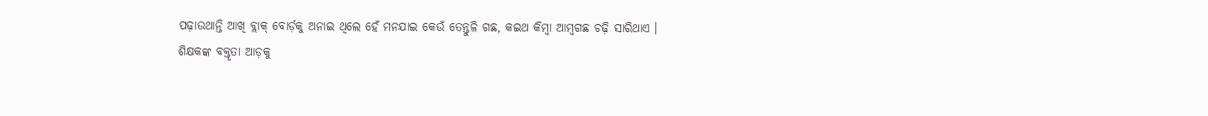ପଢ଼ାଉଥାନ୍ତି ଆଖି ବ୍ଲାକ୍ ବୋର୍ଡ଼କୁ ଅନାଇ ଥିଲେ ହେଁ ମନଯାଇ କେଉଁ ତେନ୍ତୁଳି ଗଛ, କଇଥ କିମ୍ବା ଆମ୍ବଗଛ ଚଢ଼ି ସାରିଥାଏ ।
ଶିକ୍ଷକଙ୍କ ବକ୍ତୃତା ଆଡ଼କୁ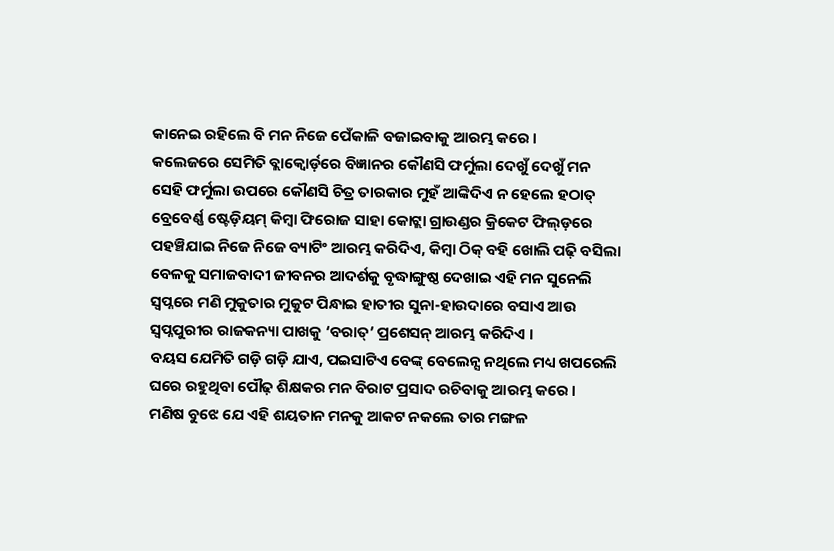କାନେଇ ରହିଲେ ବି ମନ ନିଜେ ପେଁକାଳି ବଜାଇବାକୁ ଆରମ୍ଭ କରେ ।
କଲେଜରେ ସେମିତି ବ୍ଲାକ୍ବୋର୍ଡ଼ରେ ବିଜ୍ଞାନର କୌଣସି ଫର୍ମୁଲା ଦେଖୁଁ ଦେଖୁଁ ମନ ସେହି ଫର୍ମୁଲା ଉପରେ କୌଣସି ଚିତ୍ର ତାରକାର ମୁହଁ ଆଙ୍କିଦିଏ ନ ହେଲେ ହଠାତ୍ ବ୍ରେବେର୍ଣ୍ଣ ଷ୍ଟେଡ଼ିୟମ୍ କିମ୍ବା ଫିରୋଜ ସାହା କୋଟ୍ଲା ଗ୍ରାଉଣ୍ଡର କ୍ରିକେଟ ଫିଲ୍ଡ଼ରେ ପହଞ୍ଚିଯାଇ ନିଜେ ନିଜେ ବ୍ୟାଟିଂ ଆରମ୍ଭ କରିଦିଏ, କିମ୍ବା ଠିକ୍ ବହି ଖୋଲି ପଢ଼ି ବସିଲା ବେଳକୁ ସମାଜବାଦୀ ଜୀବନର ଆଦର୍ଶକୁ ବୃଦ୍ଧାଙ୍ଗୁଷ୍ଠ ଦେଖାଇ ଏହି ମନ ସୁନେଲି ସ୍ବପ୍ନରେ ମଣି ମୁକୁତାର ମୁକୁଟ ପିନ୍ଧାଇ ହାତୀର ସୁନା-ହାଉଦାରେ ବସାଏ ଆଉ ସ୍ବପ୍ନପୁରୀର ରାଜକନ୍ୟା ପାଖକୁ ‘ବରାତ୍’ ପ୍ରଶେସନ୍ ଆରମ୍ଭ କରିଦିଏ ।
ବୟସ ଯେମିତି ଗଡ଼ି ଗଡ଼ି ଯାଏ, ପଇସାଟିଏ ବେଙ୍କ୍ ବେଲେନ୍ସ ନଥିଲେ ମଧ୍ୟ ଖପରେଲି ଘରେ ରହୁଥିବା ପୌଢ଼ ଶିକ୍ଷକର ମନ ବିରାଟ ପ୍ରସାଦ ରଚିବାକୁ ଆରମ୍ଭ କରେ ।
ମଣିଷ ବୁଝେ ଯେ ଏହି ଶୟତାନ ମନକୁ ଆକଟ ନକଲେ ତାର ମଙ୍ଗଳ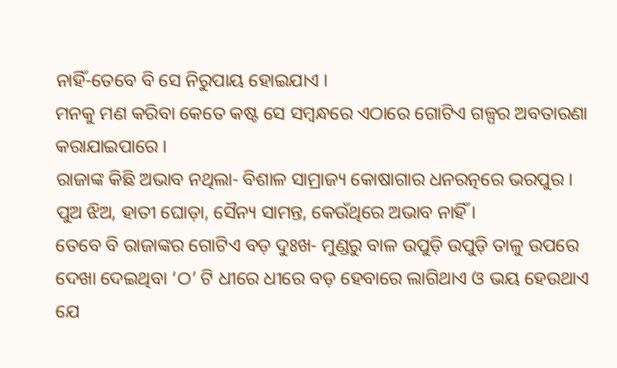ନାହିଁ-ତେବେ ବି ସେ ନିରୁପାୟ ହୋଇଯାଏ ।
ମନକୁ ମଣ କରିବା କେତେ କଷ୍ଟ ସେ ସମ୍ବନ୍ଧରେ ଏଠାରେ ଗୋଟିଏ ଗଳ୍ପର ଅବତାରଣା କରାଯାଇପାରେ ।
ରାଜାଙ୍କ କିଛି ଅଭାବ ନଥିଲା- ବିଶାଳ ସାମ୍ରାଜ୍ୟ କୋଷାଗାର ଧନରତ୍ନରେ ଭରପୁର ।
ପୁଅ ଝିଅ, ହାତୀ ଘୋଡ଼ା, ସୈନ୍ୟ ସାମନ୍ତ, କେଉଁଥିରେ ଅଭାବ ନାହିଁ ।
ତେବେ ବି ରାଜାଙ୍କର ଗୋଟିଏ ବଡ଼ ଦୁଃଖ- ମୁଣ୍ଡରୁ ବାଳ ଉପୁଡ଼ି ଉପୁଡ଼ି ତାଳୁ ଉପରେ ଦେଖା ଦେଇଥିବା ‘ଠ’ ଟି ଧୀରେ ଧୀରେ ବଡ଼ ହେବାରେ ଲାଗିଥାଏ ଓ ଭୟ ହେଉଥାଏ ଯେ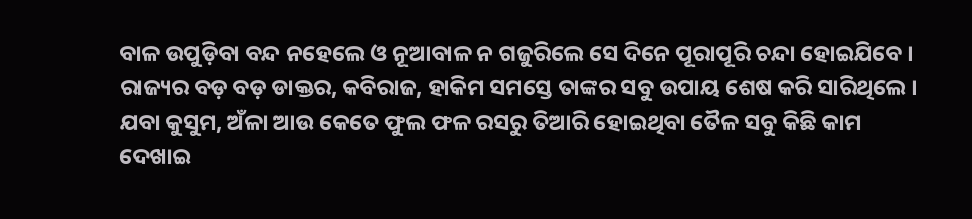ବାଳ ଉପୁଡ଼ିବା ବନ୍ଦ ନହେଲେ ଓ ନୂଆବାଳ ନ ଗଜୁରିଲେ ସେ ଦିନେ ପୂରାପୂରି ଚନ୍ଦା ହୋଇଯିବେ ।
ରାଜ୍ୟର ବଡ଼ ବଡ଼ ଡାକ୍ତର, କବିରାଜ, ହାକିମ ସମସ୍ତେ ତାଙ୍କର ସବୁ ଉପାୟ ଶେଷ କରି ସାରିଥିଲେ ।
ଯବା କୁସୁମ, ଅଁଳା ଆଉ କେତେ ଫୁଲ ଫଳ ରସରୁ ତିଆରି ହୋଇଥିବା ତୈଳ ସବୁ କିଛି କାମ ଦେଖାଇ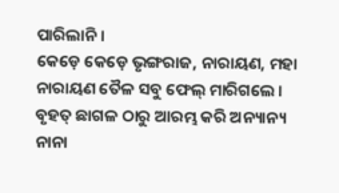ପାରିଲାନି ।
କେଡ଼େ କେଡ଼େ ଭୃଙ୍ଗରାଜ, ନାରାୟଣ, ମହା ନାରାୟଣ ତୈଳ ସବୁ ଫେଲ୍ ମାରିଗଲେ ।
ବୃହତ୍ ଛାଗଳ ଠାରୁ ଆରମ୍ଭ କରି ଅନ୍ୟାନ୍ୟ ନାନା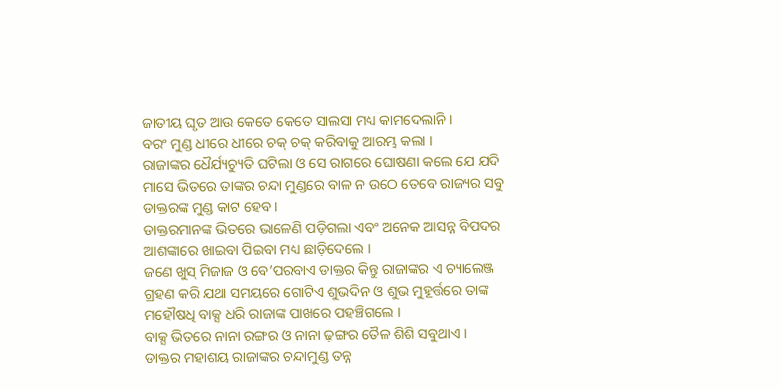ଜାତୀୟ ଘୃତ ଆଉ କେତେ କେତେ ସାଲସା ମଧ୍ୟ କାମଦେଲାନି ।
ବରଂ ମୁଣ୍ଡ ଧୀରେ ଧୀରେ ଚକ୍ ଚକ୍ କରିବାକୁ ଆରମ୍ଭ କଲା ।
ରାଜାଙ୍କର ଧୈର୍ଯ୍ୟଚ୍ୟୁତି ଘଟିଲା ଓ ସେ ରାଗରେ ଘୋଷଣା କଲେ ଯେ ଯଦି ମାସେ ଭିତରେ ତାଙ୍କର ଚନ୍ଦା ମୁଣ୍ଡରେ ବାଳ ନ ଉଠେ ତେବେ ରାଜ୍ୟର ସବୁ ଡାକ୍ତରଙ୍କ ମୁଣ୍ଡ କାଟ ହେବ ।
ଡାକ୍ତରମାନଙ୍କ ଭିତରେ ଭାଳେଣି ପଡ଼ିଗଲା ଏବଂ ଅନେକ ଆସନ୍ନ ବିପଦର ଆଶଙ୍କାରେ ଖାଇବା ପିଇବା ମଧ୍ୟ ଛାଡ଼ିଦେଲେ ।
ଜଣେ ଖୁସ୍ ମିଜାଜ ଓ ବେ’ପରବାଏ ଡାକ୍ତର କିନ୍ତୁ ରାଜାଙ୍କର ଏ ଚ୍ୟାଲେଞ୍ଜ ଗ୍ରହଣ କରି ଯଥା ସମୟରେ ଗୋଟିଏ ଶୁଭଦିନ ଓ ଶୁଭ ମୁହୂର୍ତ୍ତରେ ତାଙ୍କ ମହୌଷଧି ବାକ୍ସ ଧରି ରାଜାଙ୍କ ପାଖରେ ପହଞ୍ଚିଗଲେ ।
ବାକ୍ସ ଭିତରେ ନାନା ରଙ୍ଗର ଓ ନାନା ଢ଼ଙ୍ଗର ତୈଳ ଶିଶି ସବୁଥାଏ ।
ଡାକ୍ତର ମହାଶୟ ରାଜାଙ୍କର ଚନ୍ଦାମୁଣ୍ଡ ତନ୍ନ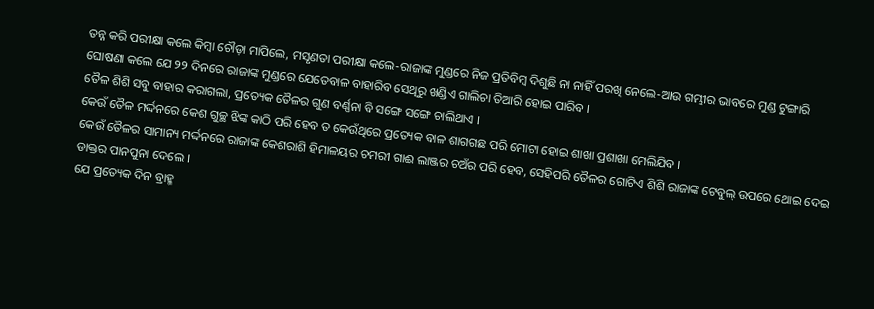ତନ୍ନ କରି ପରୀକ୍ଷା କଲେ କିମ୍ବା ଚୌଡ଼ା ମାପିଲେ, ମସୃଣତା ପରୀକ୍ଷା କଲେ-ରାଜାଙ୍କ ମୁଣ୍ଡରେ ନିଜ ପ୍ରତିବିମ୍ବ ଦିଶୁଛି ନା ନାହିଁ ପରଖି ନେଲେ-ଆଉ ଗମ୍ଭୀର ଭାବରେ ମୁଣ୍ଡ ଟୁଙ୍ଗାରି ଘୋଷଣା କଲେ ଯେ ୨୨ ଦିନରେ ରାଜାଙ୍କ ମୁଣ୍ଡରେ ଯେତେବାଳ ବାହାରିବ ସେଥିରୁ ଖଣ୍ଡିଏ ଗାଲିଚା ତିଆରି ହୋଇ ପାରିବ ।
ତୈଳ ଶିଶି ସବୁ ବାହାର କରାଗଲା, ପ୍ରତ୍ୟେକ ତୈଳର ଗୁଣ ବର୍ଣ୍ଣନା ବି ସଙ୍ଗେ ସଙ୍ଗେ ଚାଲିଥାଏ ।
କେଉଁ ତୈଳ ମର୍ଦ୍ଦନରେ କେଶ ଗୁଚ୍ଛ ଝିଙ୍କ କାଠି ପରି ହେବ ତ କେଉଁଥିରେ ପ୍ରତ୍ୟେକ ବାଳ ଶାଗଗଛ ପରି ମୋଟା ହୋଇ ଶାଖା ପ୍ରଶାଖା ମେଲିଯିବ ।
କେଉଁ ତୈଳର ସାମାନ୍ୟ ମର୍ଦ୍ଦନରେ ରାଜାଙ୍କ କେଶରାଶି ହିମାଳୟର ଚମରୀ ଗାଈ ଲାଞ୍ଜର ଚଅଁର ପରି ହେବ, ସେହିପରି ତୈଳର ଗୋଟିଏ ଶିଶି ରାଜାଙ୍କ ଟେବୁଲ୍ ଉପରେ ଥୋଇ ଦେଇ ଡାକ୍ତର ପାନପୁନା ଦେଲେ ।
ଯେ ପ୍ରତ୍ୟେକ ଦିନ ବ୍ରାହ୍ମ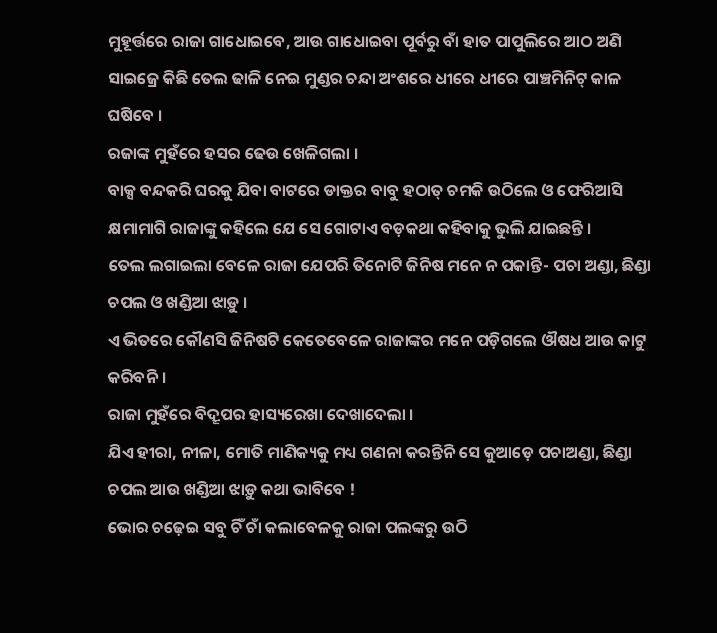ମୁହୂର୍ତ୍ତରେ ରାଜା ଗାଧୋଇବେ, ଆଉ ଗାଧୋଇବା ପୂର୍ବରୁ ବାଁ ହାତ ପାପୁଲିରେ ଆଠ ଅଣି ସାଇଜ୍ରେ କିଛି ତେଲ ଢାଳି ନେଇ ମୁଣ୍ଡର ଚନ୍ଦା ଅଂଶରେ ଧୀରେ ଧୀରେ ପାଞ୍ଚମିନିଟ୍ କାଳ ଘଷିବେ ।
ରଜାଙ୍କ ମୁହଁରେ ହସର ଢେଉ ଖେଳିଗଲା ।
ବାକ୍ସ ବନ୍ଦକରି ଘରକୁ ଯିବା ବାଟରେ ଡାକ୍ତର ବାବୁ ହଠାତ୍ ଚମକି ଉଠିଲେ ଓ ଫେରିଆସି କ୍ଷମାମାଗି ରାଜାଙ୍କୁ କହିଲେ ଯେ ସେ ଗୋଟାଏ ବଡ଼କଥା କହିବାକୁ ଭୁଲି ଯାଇଛନ୍ତି ।
ତେଲ ଲଗାଇଲା ବେଳେ ରାଜା ଯେପରି ତିନୋଟି ଜିନିଷ ମନେ ନ ପକାନ୍ତି- ପଚା ଅଣ୍ଡା, ଛିଣ୍ଡା ଚପଲ ଓ ଖଣ୍ଡିଆ ଝାଡ଼ୁ ।
ଏ ଭିତରେ କୌଣସି ଜିନିଷଟି କେତେବେଳେ ରାଜାଙ୍କର ମନେ ପଡ଼ିଗଲେ ଔଷଧ ଆଉ କାଟୁ କରିବନି ।
ରାଜା ମୁହଁରେ ବିଦ୍ରୂପର ହାସ୍ୟରେଖା ଦେଖାଦେଲା ।
ଯିଏ ହୀରା, ନୀଳା, ମୋତି ମାଣିକ୍ୟକୁ ମଧ୍ୟ ଗଣନା କରନ୍ତିନି ସେ କୁଆଡ଼େ ପଚାଅଣ୍ଡା, ଛିଣ୍ଡା ଚପଲ ଆଉ ଖଣ୍ଡିଆ ଝାଡ଼ୁ କଥା ଭାବିବେ !
ଭୋର ଚଢ଼େଇ ସବୁ ଚିଁ ଚାଁ କଲାବେଳକୁ ରାଜା ପଲଙ୍କରୁ ଉଠି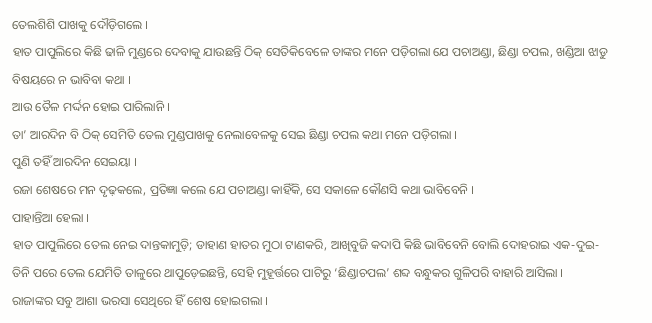ତେଲଶିଶି ପାଖକୁ ଦୌଡ଼ିଗଲେ ।
ହାତ ପାପୁଲିରେ କିଛି ଢାଳି ମୁଣ୍ଡରେ ଦେବାକୁ ଯାଉଛନ୍ତି ଠିକ୍ ସେତିକିବେଳେ ତାଙ୍କର ମନେ ପଡ଼ିଗଲା ଯେ ପଚାଅଣ୍ଡା, ଛିଣ୍ଡା ଚପଲ, ଖଣ୍ଡିଆ ଝାଡୁ ବିଷୟରେ ନ ଭାବିବା କଥା ।
ଆଉ ତୈଳ ମର୍ଦ୍ଦନ ହୋଇ ପାରିଲାନି ।
ତା’ ଆରଦିନ ବି ଠିକ୍ ସେମିତି ତେଲ ମୁଣ୍ଡପାଖକୁ ନେଲାବେଳକୁ ସେଇ ଛିଣ୍ଡା ଚପଲ କଥା ମନେ ପଡ଼ିଗଲା ।
ପୁଣି ତହିଁ ଆରଦିନ ସେଇୟା ।
ରଜା ଶେଷରେ ମନ ଦୃଢ଼କଲେ, ପ୍ରତିଜ୍ଞା କଲେ ଯେ ପଚାଅଣ୍ଡା କାହିଁକି, ସେ ସକାଳେ କୌଣସି କଥା ଭାବିବେନି ।
ପାହାନ୍ତିଆ ହେଲା ।
ହାତ ପାପୁଲିରେ ତେଲ ନେଇ ଦାନ୍ତକାମୁଡ଼ି; ଡାହାଣ ହାତର ମୁଠା ଟାଣକରି, ଆଖିବୁଜି କଦାପି କିଛି ଭାବିବେନି ବୋଲି ଦୋହରାଇ ଏକ-ଦୁଇ-ତିନି ପରେ ତେଲ ଯେମିତି ତାଳୁରେ ଥାପୁଡ଼େଇଛନ୍ତି, ସେହି ମୁହୂର୍ତ୍ତରେ ପାଟିରୁ ‘ଛିଣ୍ଡାଚପଲ’ ଶବ୍ଦ ବନ୍ଧୁକର ଗୁଳିପରି ବାହାରି ଆସିଲା ।
ରାଜାଙ୍କର ସବୁ ଆଶା ଭରସା ସେଥିରେ ହିଁ ଶେଷ ହୋଇଗଲା ।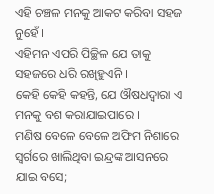ଏହି ଚଞ୍ଚଳ ମନକୁ ଆକଟ କରିବା ସହଜ ନୁହେଁ ।
ଏହିମନ ଏପରି ପିଚ୍ଛିଳ ଯେ ତାକୁ ସହଜରେ ଧରି ରଖିହୁଏନି ।
କେହି କେହି କହନ୍ତି, ଯେ ଔଷଧଦ୍ବାରା ଏ ମନକୁ ବଶ କରାଯାଇପାରେ ।
ମଣିଷ ବେଳେ ବେଳେ ଅଫିମ ନିଶାରେ ସ୍ବର୍ଗରେ ଖାଲିଥିବା ଇନ୍ଦ୍ରଙ୍କ ଆସନରେ ଯାଇ ବସେ;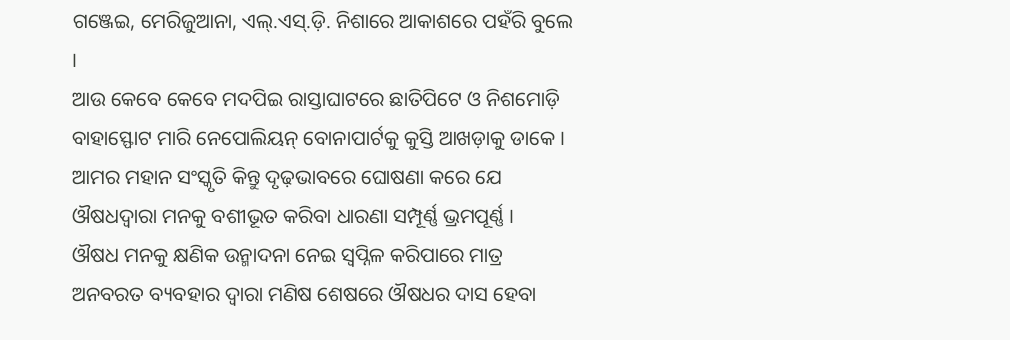ଗଞ୍ଜେଇ, ମେରିଜୁଆନା, ଏଲ୍.ଏସ୍.ଡ଼ି. ନିଶାରେ ଆକାଶରେ ପହଁରି ବୁଲେ ।
ଆଉ କେବେ କେବେ ମଦପିଇ ରାସ୍ତାଘାଟରେ ଛାତିପିଟେ ଓ ନିଶମୋଡ଼ି ବାହାସ୍ଫୋଟ ମାରି ନେପୋଲିୟନ୍ ବୋନାପାର୍ଟକୁ କୁସ୍ତି ଆଖଡ଼ାକୁ ଡାକେ ।
ଆମର ମହାନ ସଂସ୍କୃତି କିନ୍ତୁ ଦୃଢ଼ଭାବରେ ଘୋଷଣା କରେ ଯେ ଔଷଧଦ୍ବାରା ମନକୁ ବଶୀଭୂତ କରିବା ଧାରଣା ସମ୍ପୂର୍ଣ୍ଣ ଭ୍ରମପୂର୍ଣ୍ଣ ।
ଔଷଧ ମନକୁ କ୍ଷଣିକ ଉନ୍ମାଦନା ନେଇ ସ୍ବପ୍ନିଳ କରିପାରେ ମାତ୍ର ଅନବରତ ବ୍ୟବହାର ଦ୍ବାରା ମଣିଷ ଶେଷରେ ଔଷଧର ଦାସ ହେବା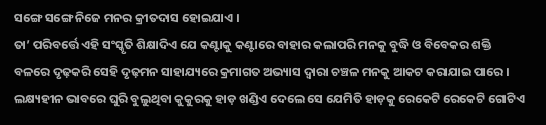ସଙ୍ଗେ ସଙ୍ଗେ ନିଜେ ମନର କ୍ରୀତଦାସ ହୋଇଯାଏ ।
ତା’ ପରିବର୍ତ୍ତେ ଏହି ସଂସ୍କୃତି ଶିକ୍ଷାଦିଏ ଯେ କଣ୍ଟାକୁ କଣ୍ଟାରେ ବାହାର କଲାପରି ମନକୁ ବୁଦ୍ଧି ଓ ବିବେକର ଶକ୍ତି ବଳରେ ଦୃଢ଼କରି ସେହି ଦୃଢ଼ମନ ସାହାଯ୍ୟରେ କ୍ରମାଗତ ଅଭ୍ୟାସ ଦ୍ବାରା ଚଞ୍ଚଳ ମନକୁ ଆକଟ କରାଯାଇ ପାରେ ।
ଲକ୍ଷ୍ୟହୀନ ଭାବରେ ଘୁରି ବୁଲୁଥିବା କୁକୁରକୁ ହାଡ଼ ଖଣ୍ଡିଏ ଦେଲେ ସେ ଯେମିତି ହାଡ଼କୁ ରେକେଟି ରେକେଟି ଗୋଟିଏ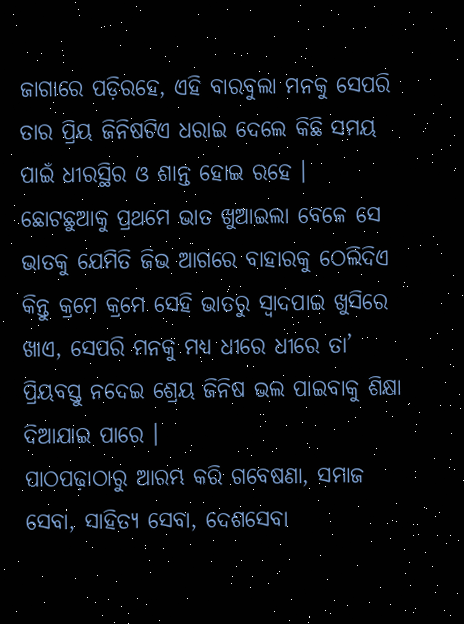ଜାଗାରେ ପଡ଼ିରହେ, ଏହି ବାରବୁଲା ମନକୁ ସେପରି ତାର ପ୍ରିୟ ଜିନିଷଟିଏ ଧରାଇ ଦେଲେ କିଛି ସମୟ ପାଇଁ ଧୀରସ୍ଥିର ଓ ଶାନ୍ତ ହୋଇ ରହେ ।
ଛୋଟଛୁଆକୁ ପ୍ରଥମେ ଭାତ ଖୁଆଇଲା ବେଳେ ସେ ଭାତକୁ ଯେମିତି ଜିଭ ଆଗରେ ବାହାରକୁ ଠେଲିଦିଏ କିନ୍ତୁ କ୍ରମେ କ୍ରମେ ସେହି ଭାତରୁ ସ୍ବାଦପାଇ ଖୁସିରେ ଖାଏ, ସେପରି ମନକୁ ମଧ୍ୟ ଧୀରେ ଧୀରେ ତା’ ପ୍ରିୟବସ୍ତୁ ନଦେଇ ଶ୍ରେୟ ଜିନିଷ ଭଲ ପାଇବାକୁ ଶିକ୍ଷା ଦିଆଯାଇ ପାରେ ।
ପାଠପଢ଼ାଠାରୁ ଆରମ୍ଭ କରି ଗବେଷଣା, ସମାଜ ସେବା, ସାହିତ୍ୟ ସେବା, ଦେଶସେବା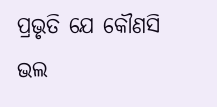ପ୍ରଭୃତି ଯେ କୌଣସି ଭଲ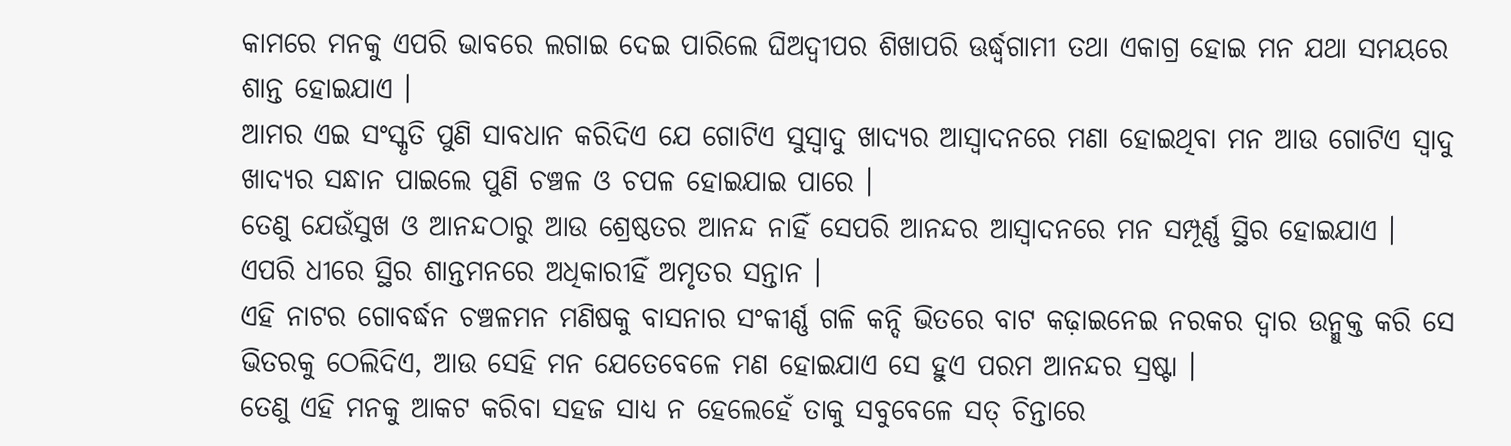କାମରେ ମନକୁ ଏପରି ଭାବରେ ଲଗାଇ ଦେଇ ପାରିଲେ ଘିଅଦ୍ବୀପର ଶିଖାପରି ଊର୍ଦ୍ଧ୍ବଗାମୀ ତଥା ଏକାଗ୍ର ହୋଇ ମନ ଯଥା ସମୟରେ ଶାନ୍ତ ହୋଇଯାଏ ।
ଆମର ଏଇ ସଂସ୍କୃତି ପୁଣି ସାବଧାନ କରିଦିଏ ଯେ ଗୋଟିଏ ସୁସ୍ବାଦୁ ଖାଦ୍ୟର ଆସ୍ବାଦନରେ ମଣା ହୋଇଥିବା ମନ ଆଉ ଗୋଟିଏ ସ୍ବାଦୁ ଖାଦ୍ୟର ସନ୍ଧାନ ପାଇଲେ ପୁଣି ଚଞ୍ଚଳ ଓ ଚପଳ ହୋଇଯାଇ ପାରେ ।
ତେଣୁ ଯେଉଁସୁଖ ଓ ଆନନ୍ଦଠାରୁ ଆଉ ଶ୍ରେଷ୍ଠତର ଆନନ୍ଦ ନାହିଁ ସେପରି ଆନନ୍ଦର ଆସ୍ବାଦନରେ ମନ ସମ୍ପୂର୍ଣ୍ଣ ସ୍ଥିର ହୋଇଯାଏ ।
ଏପରି ଧୀରେ ସ୍ଥିର ଶାନ୍ତମନରେ ଅଧିକାରୀହିଁ ଅମୃତର ସନ୍ତାନ ।
ଏହି ନାଟର ଗୋବର୍ଦ୍ଧନ ଚଞ୍ଚଳମନ ମଣିଷକୁ ବାସନାର ସଂକୀର୍ଣ୍ଣ ଗଳି କନ୍ଦି ଭିତରେ ବାଟ କଢ଼ାଇନେଇ ନରକର ଦ୍ବାର ଉନ୍ମୁକ୍ତ କରି ସେ ଭିତରକୁ ଠେଲିଦିଏ, ଆଉ ସେହି ମନ ଯେତେବେଳେ ମଣ ହୋଇଯାଏ ସେ ହୁଏ ପରମ ଆନନ୍ଦର ସ୍ରଷ୍ଟା ।
ତେଣୁ ଏହି ମନକୁ ଆକଟ କରିବା ସହଜ ସାଧ୍ୟ ନ ହେଲେହେଁ ତାକୁ ସବୁବେଳେ ସତ୍ ଚିନ୍ତାରେ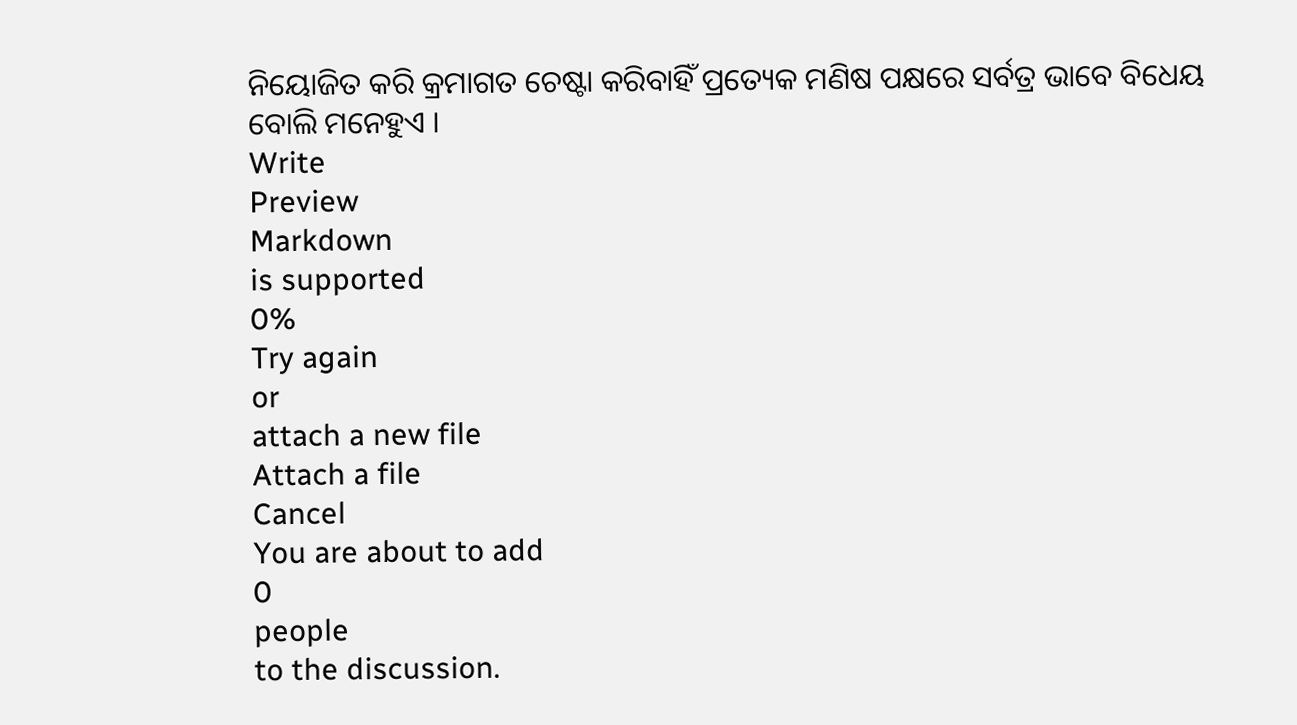ନିୟୋଜିତ କରି କ୍ରମାଗତ ଚେଷ୍ଟା କରିବାହିଁ ପ୍ରତ୍ୟେକ ମଣିଷ ପକ୍ଷରେ ସର୍ବତ୍ର ଭାବେ ବିଧେୟ ବୋଲି ମନେହୁଏ ।
Write
Preview
Markdown
is supported
0%
Try again
or
attach a new file
Attach a file
Cancel
You are about to add
0
people
to the discussion.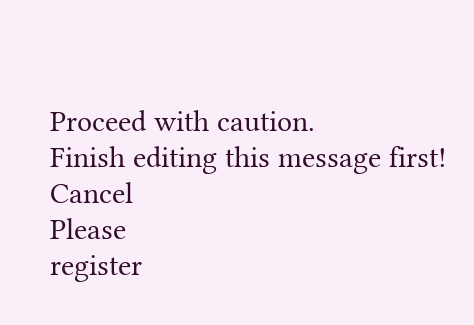Proceed with caution.
Finish editing this message first!
Cancel
Please
register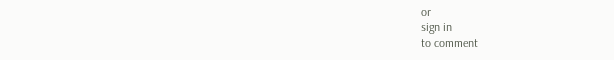or
sign in
to comment